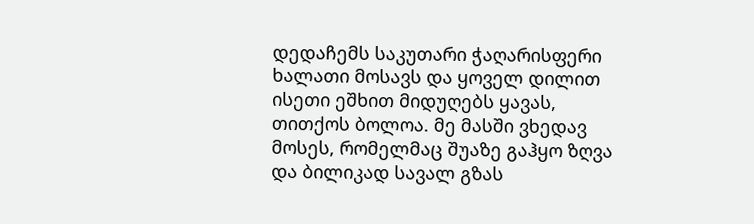დედაჩემს საკუთარი ჭაღარისფერი ხალათი მოსავს და ყოველ დილით ისეთი ეშხით მიდუღებს ყავას, თითქოს ბოლოა. მე მასში ვხედავ მოსეს, რომელმაც შუაზე გაჰყო ზღვა და ბილიკად სავალ გზას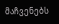მაჩვენებს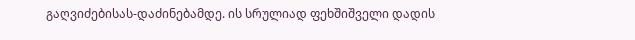გაღვიძებისას-დაძინებამდე. ის სრულიად ფეხშიშველი დადის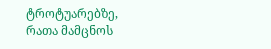ტროტუარებზე, რათა მამცნოს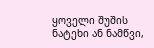ყოველი შუშის ნატეხი ან ნამწვი,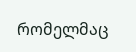რომელმაც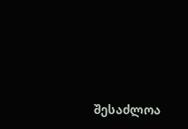შესაძლოა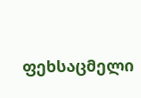ფეხსაცმელი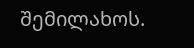შემილახოს.